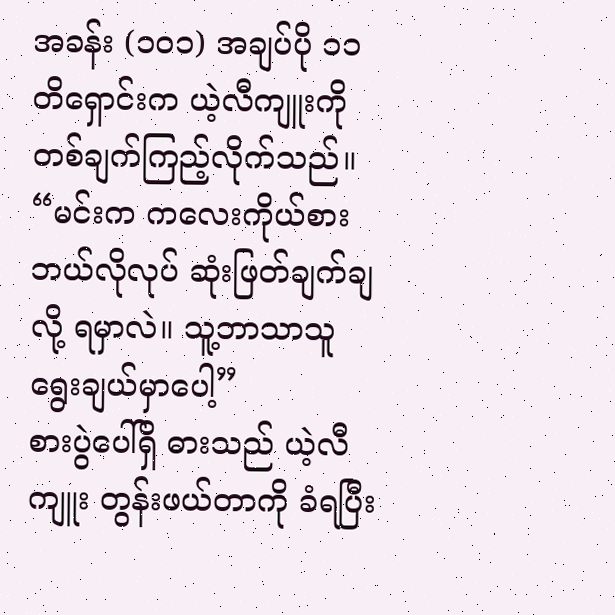အခန်း (၁၀၁) အချပ်ပို ၁၁
တိရှောင်းက ယဲ့လီကျူးကို တစ်ချက်ကြည့်လိုက်သည်။
“မင်းက ကလေးကိုယ်စား ဘယ်လိုလုပ် ဆုံးဖြတ်ချက်ချလို့ ရမှာလဲ။ သူ့ဘာသာသူ ရွေးချယ်မှာပေါ့”
စားပွဲပေါ်ရှိ ဓားသည် ယဲ့လီကျူး တွန်းဖယ်တာကို ခံရပြီး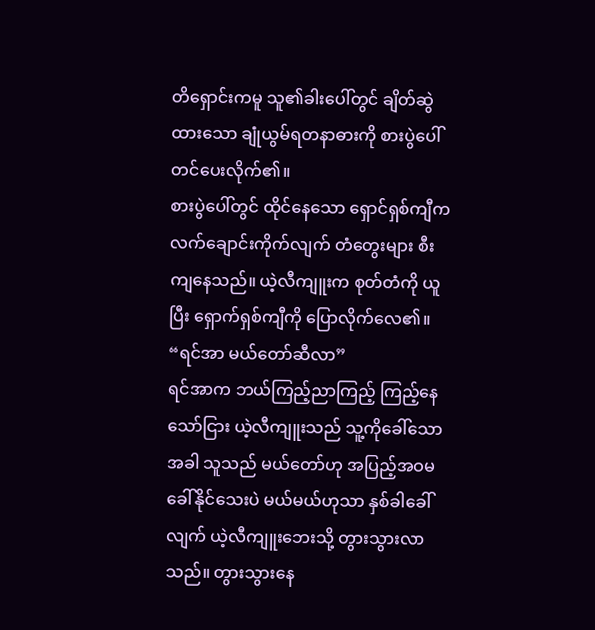တိရှောင်းကမူ သူ၏ခါးပေါ်တွင် ချိတ်ဆွဲထားသော ချုံယွမ်ရတနာဓားကို စားပွဲပေါ် တင်ပေးလိုက်၏။
စားပွဲပေါ်တွင် ထိုင်နေသော ရှောင်ရှစ်ကျီက လက်ချောင်းကိုက်လျက် တံတွေးများ စီးကျနေသည်။ ယဲ့လီကျူးက စုတ်တံကို ယူပြီး ရှောက်ရှစ်ကျီကို ပြောလိုက်လေ၏။
“ရင်အာ မယ်တော်ဆီလာ”
ရင်အာက ဘယ်ကြည့်ညာကြည့် ကြည့်နေသော်ငြား ယဲ့လီကျူးသည် သူ့ကိုခေါ်သောအခါ သူသည် မယ်တော်ဟု အပြည့်အဝမခေါ်နိုင်သေးပဲ မယ်မယ်ဟုသာ နှစ်ခါခေါ်လျက် ယဲ့လီကျူးဘေးသို့ တွားသွားလာသည်။ တွားသွားနေ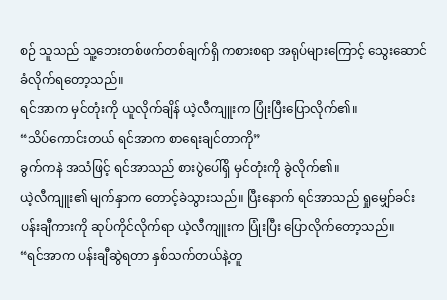စဉ် သူသည် သူ့ဘေးတစ်ဖက်တစ်ချက်ရှိ ကစားစရာ အရုပ်များကြောင့် သွေးဆောင်ခံလိုက်ရတော့သည်။
ရင်အာက မှင်တုံးကို ယူလိုက်ချိန် ယဲ့လီကျူးက ပြုံးပြီးပြောလိုက်၏။
“သိပ်ကောင်းတယ် ရင်အာက စာရေးချင်တာကို”
ခွက်ကနဲ အသံဖြင့် ရင်အာသည် စားပွဲပေါ်ရှိ မှင်တုံးကို ခွဲလိုက်၏။
ယဲ့လီကျူး၏ မျက်နှာက တောင့်ခဲသွားသည်။ ပြီးနောက် ရင်အာသည် ရှုမျှော်ခင်းပန်းချီကားကို ဆုပ်ကိုင်လိုက်ရာ ယဲ့လီကျူးက ပြုံးပြီး ပြောလိုက်တော့သည်။
“ရင်အာက ပန်းချီဆွဲရတာ နှစ်သက်တယ်နဲ့တူ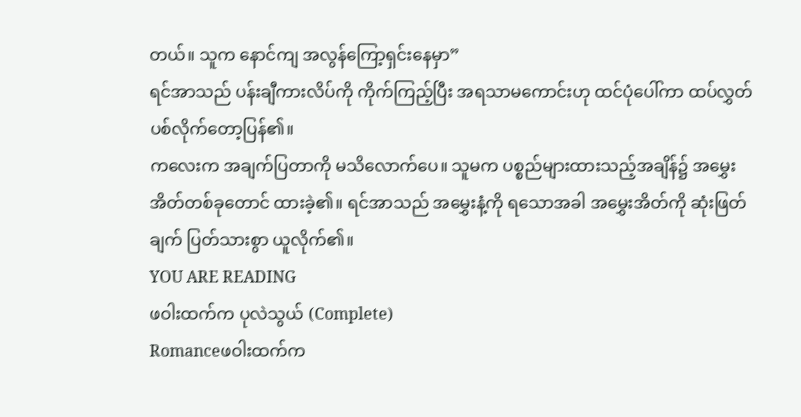တယ်။ သူက နောင်ကျ အလွန်ကြော့ရှင်းနေမှာ”
ရင်အာသည် ပန်းချီကားလိပ်ကို ကိုက်ကြည့်ပြီး အရသာမကောင်းဟု ထင်ပုံပေါ်ကာ ထပ်လွှတ်ပစ်လိုက်တော့ပြန်၏။
ကလေးက အချက်ပြတာကို မသိလောက်ပေ။ သူမက ပစ္စည်များထားသည့်အချိန်၌ အမွှေးအိတ်တစ်ခုတောင် ထားခဲ့၏။ ရင်အာသည် အမွှေးနံ့ကို ရသောအခါ အမွှေးအိတ်ကို ဆုံးဖြတ်ချက် ပြတ်သားစွာ ယူလိုက်၏။
YOU ARE READING
ဖဝါးထက်က ပုလဲသွယ် (Complete)
Romanceဖဝါးထက်က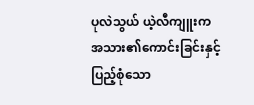ပုလဲသွယ် ယဲ့လီကျူးက အသား၏ကောင်းခြင်းနှင့် ပြည့်စုံသော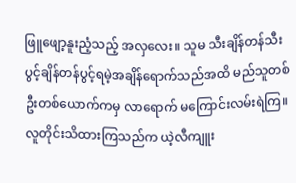ဖြူဖျော့နူးညံ့သည့် အလှလေး။ သူမ သီးချိန်တန်သီး ပွင့်ချိန်တန်ပွင့်ရမဲ့အချိန်ရောက်သည်အထိ မည်သူတစ်ဦးတစ်ယောက်ကမှ လာရောက် မကြောင်းလမ်းရဲကြ။ လူတိုင်းသိထားကြသည်က ယဲ့လီကျူး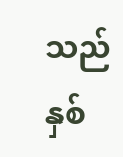သည် နှစ်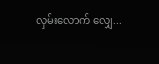လှမ်းလောက် လျှေ...